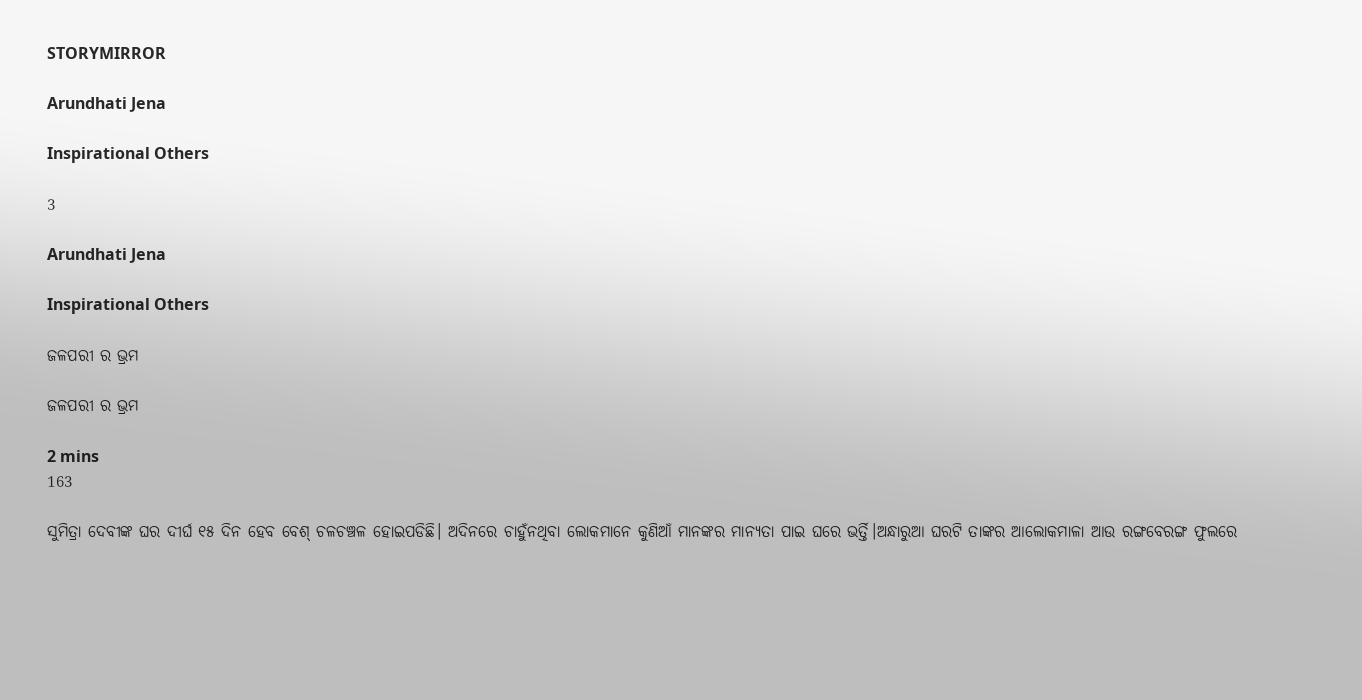STORYMIRROR

Arundhati Jena

Inspirational Others

3

Arundhati Jena

Inspirational Others

ଜଳପରୀ ର ଭ୍ରମ

ଜଳପରୀ ର ଭ୍ରମ

2 mins
163

ସୁମିତ୍ରା ଦେବୀଙ୍କ ଘର ଦୀର୍ଘ ୧୫ ଦିନ ହେବ ବେଶ୍ ଚଳଚଞ୍ଚଳ ହୋଇପଡିଛି। ଅଦିନରେ ଚାହୁଁନଥିବା ଲୋକମାନେ କୁଣିଆଁ ମାନଙ୍କର ମାନ୍ୟତା ପାଇ ଘରେ ଭର୍ତ୍ତି।ଅନ୍ଧାରୁଆ ଘରଟି ତାଙ୍କର ଆଲୋକମାଳା ଆଉ ରଙ୍ଗବେରଙ୍ଗ ଫୁଲରେ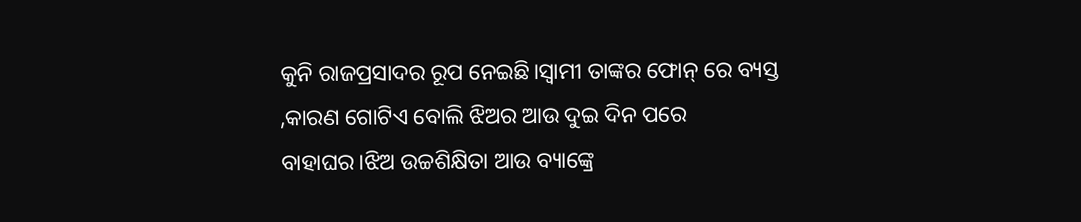କୁନି ରାଜପ୍ରସାଦର ରୂପ ନେଇଛି।ସ୍ବାମୀ ତାଙ୍କର ଫୋନ୍ ରେ ବ୍ୟସ୍ତ ,କାରଣ ଗୋଟିଏ ବୋଲି ଝିଅର ଆଉ ଦୁଇ ଦିନ ପରେ ବାହାଘର।ଝିଅ ଉଚ୍ଚଶିକ୍ଷିତା ଆଉ ବ୍ୟାଙ୍କ୍ରେ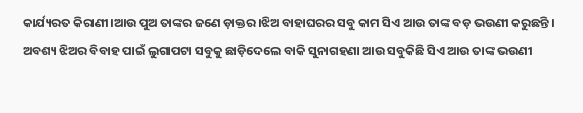କାର୍ଯ୍ୟରତ କିରାଣୀ।ଆଉ ପୁଅ ତାଙ୍କର ଜଣେ ଡ଼ାକ୍ତର।ଝିଅ ବାହାଘରର ସବୁ କାମ ସିଏ ଆଉ ତାଙ୍କ ବଡ଼ ଭଉଣୀ କରୁଛନ୍ତି । ଅବଶ୍ୟ ଝିଅର ବିବାହ ପାଇଁ ଲୁଗାପଟା ସବୁକୁ ଛାଡ଼ିଦେଲେ ବାକି ସୁନାଗହଣା ଆଉ ସବୁକିଛି ସିଏ ଆଉ ତାଙ୍କ ଭଉଣୀ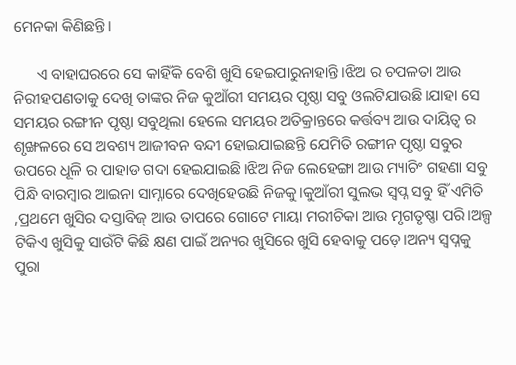ମେନକା କିଣିଛନ୍ତି।

      ଏ ବାହାଘରରେ ସେ କାହିଁକି ବେଶି ଖୁସି ହେଇପାରୁନାହାନ୍ତି।ଝିଅ ର ଚପଳତା ଆଉ ନିରୀହପଣତାକୁ ଦେଖି ତାଙ୍କର ନିଜ କୁଆଁରୀ ସମୟର ପୃଷ୍ଠା ସବୁ ଓଲଟିଯାଉଛି।ଯାହା ସେ ସମୟର ରଙ୍ଗୀନ ପୃଷ୍ଠା ସବୁଥିଲା ହେଲେ ସମୟର ଅତିକ୍ରାନ୍ତରେ କର୍ତ୍ତବ୍ୟ ଆଉ ଦାୟିତ୍ଵ ର ଶୃଙ୍ଖଳରେ ସେ ଅବଶ୍ୟ ଆଜୀବନ ବନ୍ଦୀ ହୋଇଯାଇଛନ୍ତି ଯେମିତି ରଙ୍ଗୀନ ପୃଷ୍ଠା ସବୁର ଉପରେ ଧୂଳି ର ପାହାଡ ଗଦା ହେଇଯାଇଛି।ଝିଅ ନିଜ ଲେହେଙ୍ଗା ଆଉ ମ୍ୟାଚିଂ ଗହଣା ସବୁ ପିନ୍ଧି ବାରମ୍ବାର ଆଇନା ସାମ୍ନାରେ ଦେଖିହେଉଛି ନିଜକୁ।କୁଆଁରୀ ସୁଲଭ ସ୍ବପ୍ନ ସବୁ ହିଁ ଏମିତି ,ପ୍ରଥମେ ଖୁସିର ଦସ୍ତାବିଜ୍ ଆଉ ତାପରେ ଗୋଟେ ମାୟା ମରୀଚିକା ଆଉ ମୃଗତୃଷ୍ଣା ପରି।ଅଳ୍ପ ଟିକିଏ ଖୁସିକୁ ସାଉଁଟି କିଛି କ୍ଷଣ ପାଇଁ ଅନ୍ୟର ଖୁସିରେ ଖୁସି ହେବାକୁ ପଡ଼େ।ଅନ୍ୟ ସ୍ବପ୍ନକୁ ପୁରା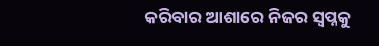କରିବାର ଆଶାରେ ନିଜର ସ୍ବପ୍ନକୁ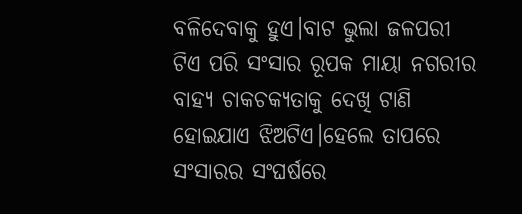ବଳିଦେବାକୁ ହୁଏ।ବାଟ ଭୁଲା ଜଳପରୀ ଟିଏ ପରି ସଂସାର ରୂପକ ମାୟା ନଗରୀର ବାହ୍ୟ ଚାକଚକ୍ୟତାକୁ ଦେଖି ଟାଣି ହୋଇଯାଏ ଝିଅଟିଏ।ହେଲେ ତାପରେ ସଂସାରର ସଂଘର୍ଷରେ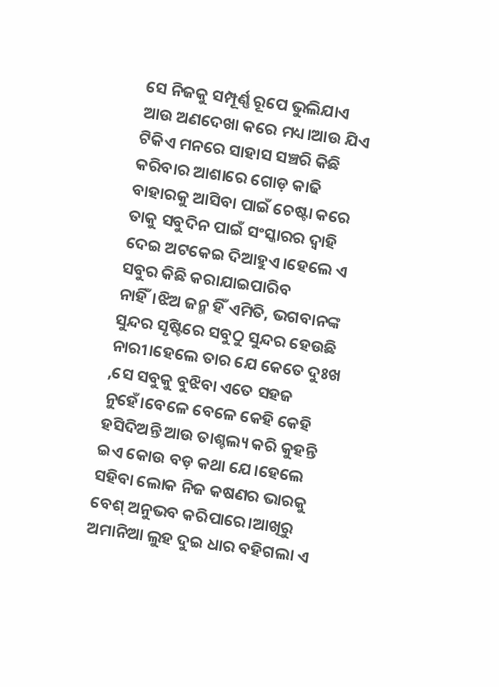ସେ ନିଜକୁ ସମ୍ପୂର୍ଣ୍ଣ ରୂପେ ଭୁଲିଯାଏ ଆଉ ଅଣଦେଖା କରେ ମଧ୍ୟ।ଆଉ ଯିଏ ଟିକିଏ ମନରେ ସାହାସ ସଞ୍ଚରି କିଛି କରିବାର ଆଶାରେ ଗୋଡ଼ କାଢି ବାହାରକୁ ଆସିବା ପାଇଁ ଚେଷ୍ଟା କରେ ତାକୁ ସବୁଦିନ ପାଇଁ ସଂସ୍କାରର ଦ୍ୱାହି ଦେଇ ଅଟକେଇ ଦିଆହୁଏ।ହେଲେ ଏ ସବୁର କିଛି କରାଯାଇପାରିବ ନାହିଁ।ଝିଅ ଜନ୍ମ ହିଁ ଏମିତି, ଭଗବାନଙ୍କ ସୁନ୍ଦର ସୃଷ୍ଟିରେ ସବୁଠୁ ସୁନ୍ଦର ହେଉଛି ନାରୀ।ହେଲେ ତାର ଯେ କେତେ ଦୁଃଖ ,ସେ ସବୁକୁ ବୁଝିବା ଏତେ ସହଜ ନୁହେଁ।ବେଳେ ବେଳେ କେହି କେହି ହସିଦିଅନ୍ତି ଆଉ ତାଶ୍ଚଲ୍ୟ କରି କୁହନ୍ତି ଇଏ କୋଉ ବଡ଼ କଥା ଯେ।ହେଲେ ସହିବା ଲୋକ ନିଜ କଷଣର ଭାରକୁ ବେଶ୍ ଅନୁଭବ କରିପାରେ।ଆଖିରୁ ଅମାନିଆ ଲୁହ ଦୁଇ ଧାର ବହିଗଲା ଏ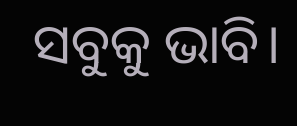ସବୁକୁ ଭାବି।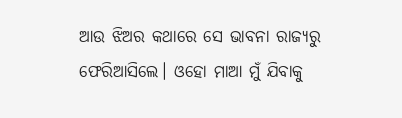ଆଉ ଝିଅର କଥାରେ ସେ ଭାବନା ରାଜ୍ୟରୁ ଫେରିଆସିଲେ। ଓହୋ ମାଆ ମୁଁ ଯିବାକୁ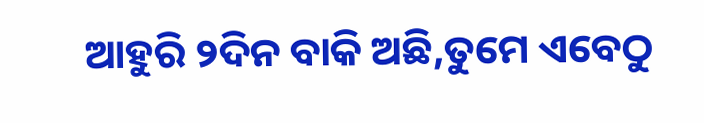ଆହୁରି ୨ଦିନ ବାକି ଅଛି,ତୁମେ ଏବେଠୁ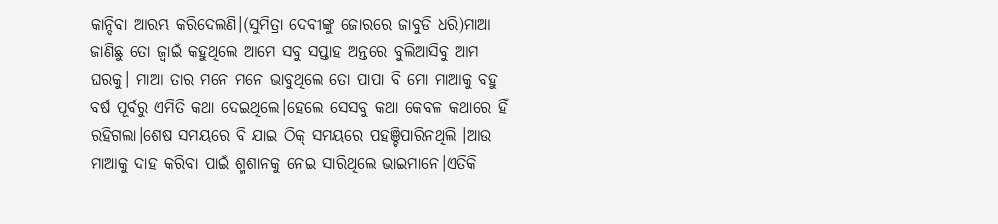କାନ୍ଦିବା ଆରମ୍ଭ କରିଦେଲଣି।(ସୁମିତ୍ରା ଦେବୀଙ୍କୁ ଜୋରରେ ଜାବୁଡି ଧରି)ମାଆ ଜାଣିଛୁ ତୋ ଜ୍ବାଇଁ କହୁଥିଲେ ଆମେ ସବୁ ସପ୍ତାହ ଅନ୍ତରେ ବୁଲିଆସିବୁ ଆମ ଘରକୁ। ମାଆ ତାର ମନେ ମନେ ଭାବୁଥିଲେ ତୋ ପାପା ବି ମୋ ମାଆକୁ ବହୁ ବର୍ଷ ପୂର୍ବରୁ ଏମିତି କଥା ଦେଇଥିଲେ।ହେଲେ ସେସବୁ କଥା କେବଳ କଥାରେ ହିଁ ରହିଗଲା।ଶେଷ ସମୟରେ ବି ଯାଇ ଠିକ୍ ସମୟରେ ପହଞ୍ଚିପାରିନଥିଲି ।ଆଉ ମାଆକୁ ଦାହ କରିବା ପାଇଁ ଶ୍ମଶାନକୁ ନେଇ ସାରିଥିଲେ ଭାଇମାନେ।ଏତିକି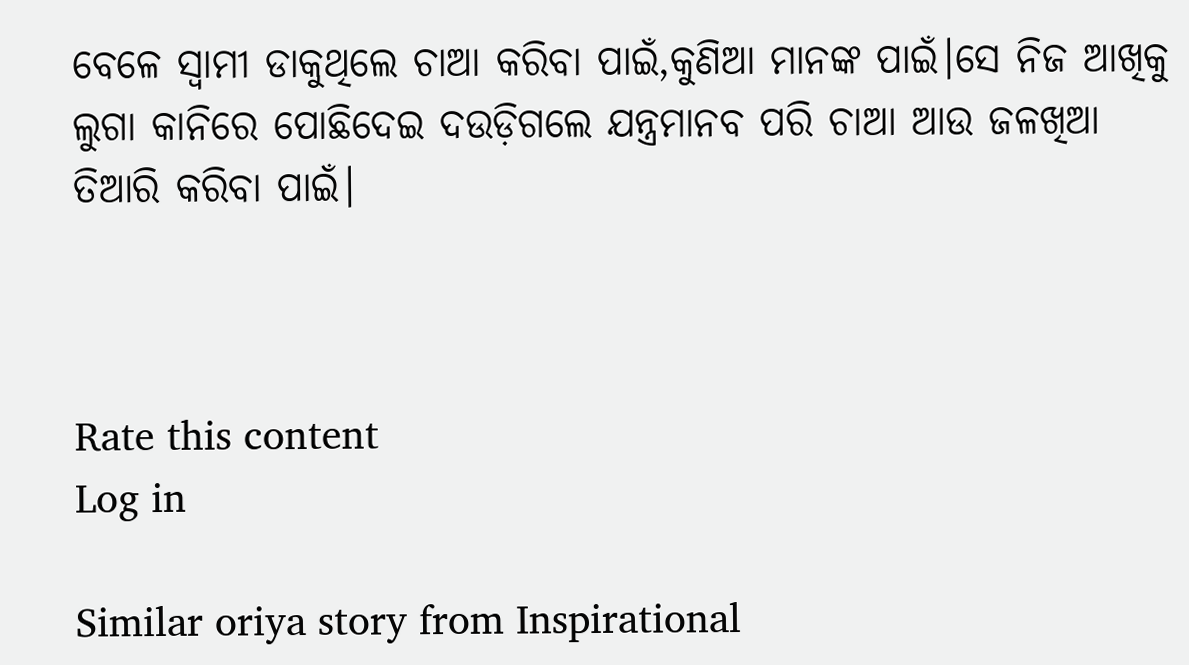ବେଳେ ସ୍ଵାମୀ ଡାକୁଥିଲେ ଚାଆ କରିବା ପାଇଁ,କୁଣିଆ ମାନଙ୍କ ପାଇଁ।ସେ ନିଜ ଆଖିକୁ ଲୁଗା କାନିରେ ପୋଛିଦେଇ ଦଉଡ଼ିଗଲେ ଯନ୍ତ୍ରମାନବ ପରି ଚାଆ ଆଉ ଜଳଖିଆ ତିଆରି କରିବା ପାଇଁ।



Rate this content
Log in

Similar oriya story from Inspirational